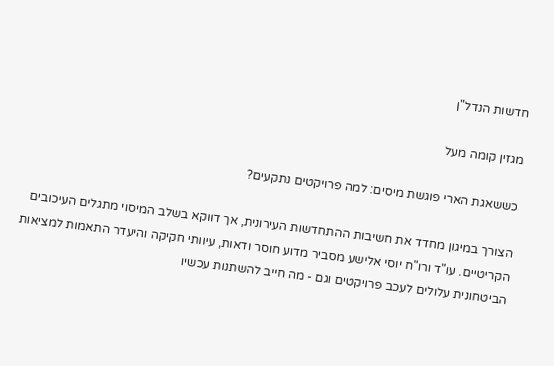חדשות הנדל"ן

מגזין קומה מעל

כששאגת הארי פוגשת מיסים: למה פרויקטים נתקעים?

הצורך במיגון מחדד את חשיבות ההתחדשות העירונית, אך דווקא בשלב המיסוי מתגלים העיכובים הקריטיים. עו"ד ורו"ח יוסי אלישע מסביר מדוע חוסר ודאות, עיוותי חקיקה והיעדר התאמות למציאות הביטחונית עלולים לעכב פרויקטים וגם - מה חייב להשתנות עכשיו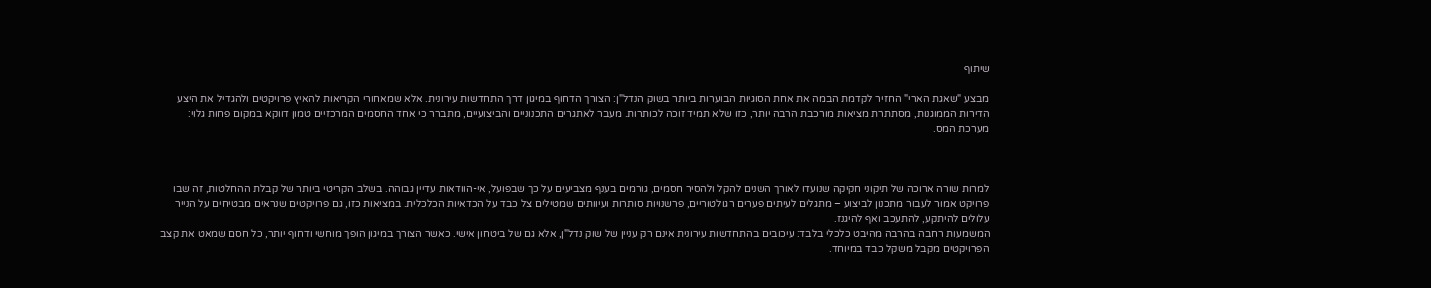שיתוף

מבצע "שאגת הארי" החזיר לקדמת הבמה את אחת הסוגיות הבוערות ביותר בשוק הנדל"ן: הצורך הדחוף במיגון דרך התחדשות עירונית. אלא שמאחורי הקריאות להאיץ פרויקטים ולהגדיל את היצע הדירות הממוגנות, מסתתרת מציאות מורכבת הרבה יותר, כזו שלא תמיד זוכה לכותרות. מעבר לאתגרים התכנוניים והביצועיים, מתברר כי אחד החסמים המרכזיים טמון דווקא במקום פחות גלוי: מערכת המס.



למרות שורה ארוכה של תיקוני חקיקה שנועדו לאורך השנים להקל ולהסיר חסמים, גורמים בענף מצביעים על כך שבפועל, אי-הוודאות עדיין גבוהה. בשלב הקריטי ביותר של קבלת ההחלטות, זה שבו פרויקט אמור לעבור מתכנון לביצוע – מתגלים לעיתים פערים רגולטוריים, פרשנויות סותרות ועיוותים שמטילים צל כבד על הכדאיות הכלכלית. במציאות כזו, גם פרויקטים שנראים מבטיחים על הנייר עלולים להיתקע, להתעכב ואף להיגנז.
המשמעות רחבה בהרבה מהיבט כלכלי בלבד: עיכובים בהתחדשות עירונית אינם רק עניין של שוק נדל"ן, אלא גם של ביטחון אישי. כאשר הצורך במיגון הופך מוחשי ודחוף יותר, כל חסם שמאט את קצב הפרויקטים מקבל משקל כבד במיוחד.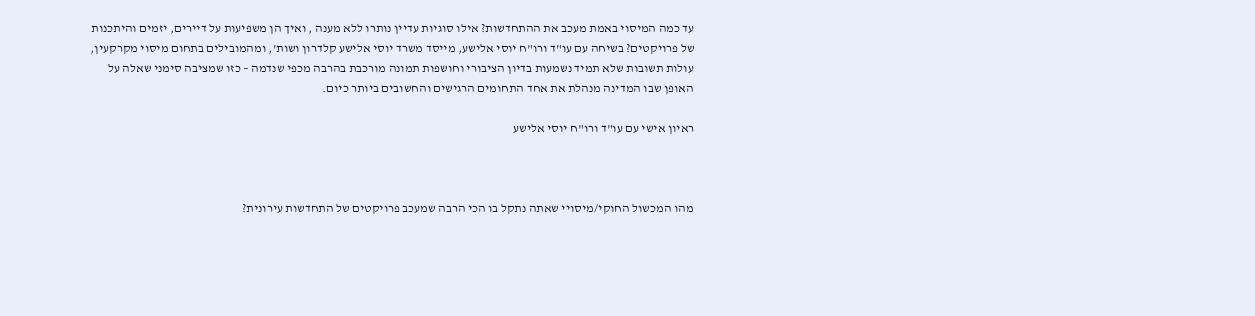עד כמה המיסוי באמת מעכב את ההתחדשות? אילו סוגיות עדיין נותרו ללא מענה , ואיך הן משפיעות על דיירים, יזמים והיתכנות של פרויקטים? בשיחה עם עו"ד ורו"ח יוסי אלישע, מייסד משרד יוסי אלישע קלדרון ושות', ומהמובילים בתחום מיסוי מקרקעין, עולות תשובות שלא תמיד נשמעות בדיון הציבורי וחושפות תמונה מורכבת בהרבה מכפי שנדמה – כזו שמציבה סימני שאלה על האופן שבו המדינה מנהלת את אחד התחומים הרגישים והחשובים ביותר כיום.

ראיון אישי עם עו"ד ורו"ח יוסי אלישע



מהו המכשול החוקי/מיסויי שאתה נתקל בו הכי הרבה שמעכב פרויקטים של התחדשות עירונית?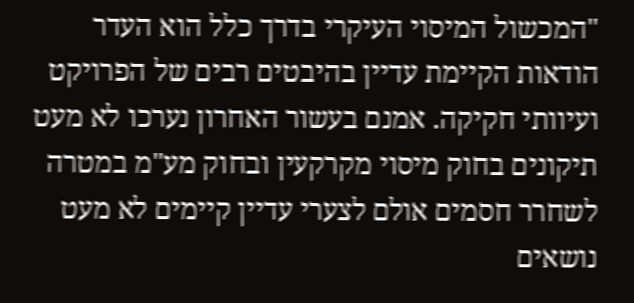"המכשול המיסוי העיקרי בדרך כלל הוא העדר הודאות הקיימת עדיין בהיבטים רבים של הפרויקט ועיוותי חקיקה. אמנם בעשור האחרון נערכו לא מעט תיקונים בחוק מיסוי מקרקעין ובחוק מע"מ במטרה לשחרר חסמים אולם לצערי עדיין קיימים לא מעט נושאים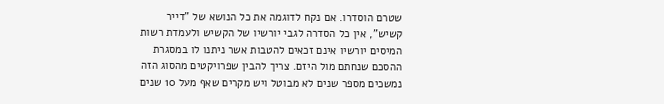שטרם הוסדרו. אם נקח לדוגמה את כל הנושא של "דייר קשיש", אין כל הסדרה לגבי יורשיו של הקשיש ולעמדת רשות המיסים יורשיו אינם זכאים להטבות אשר ניתנו לו במסגרת ההסכם שנחתם מול היזם. צריך להבין שפרויקטים מהסוג הזה נמשכים מספר שנים לא מבוטל ויש מקרים שאף מעל 10 שנים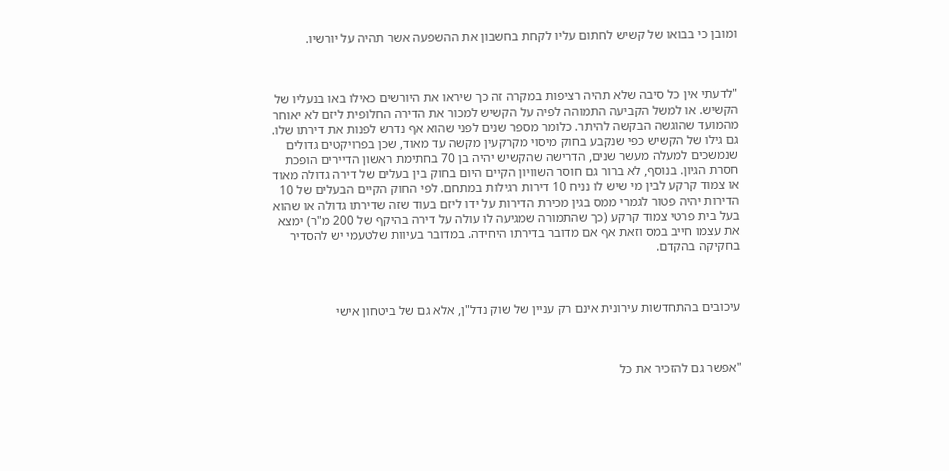ומובן כי בבואו של קשיש לחתום עליו לקחת בחשבון את ההשפעה אשר תהיה על יורשיו.



"לדעתי אין כל סיבה שלא תהיה רציפות במקרה זה כך שיראו את היורשים כאילו באו בנעליו של הקשיש. או למשל הקביעה התמוהה לפיה על הקשיש למכור את הדירה החלופית ליזם לא יאוחר מהמועד שהוגשה הבקשה להיתר. כלומר מספר שנים לפני שהוא אף נדרש לפנות את דירתו שלו. גם גילו של הקשיש כפי שנקבע בחוק מיסוי מקרקעין מקשה עד מאוד, שכן בפרויקטים גדולים שנמשכים למעלה מעשר שנים, הדרישה שהקשיש יהיה בן 70 בחתימת ראשון הדיירים הופכת חסרת הגיון. בנוסף, לא ברור גם חוסר השוויון הקיים היום בחוק בין בעלים של דירה גדולה מאוד או צמוד קרקע לבין מי שיש לו נניח 10 דירות רגילות במתחם. לפי החוק הקיים הבעלים של 10 הדירות יהיה פטור לגמרי ממס בגין מכירת הדירות על ידו ליזם בעוד שזה שדירתו גדולה או שהוא בעל בית פרטי צמוד קרקע (כך שהתמורה שמגיעה לו עולה על דירה בהיקף של 200 מ"ר) ימצא את עצמו חייב במס וזאת אף אם מדובר בדירתו היחידה. במדובר בעיוות שלטעמי יש להסדיר בחקיקה בהקדם.



עיכובים בהתחדשות עירונית אינם רק עניין של שוק נדל"ן, אלא גם של ביטחון אישי



"אפשר גם להזכיר את כל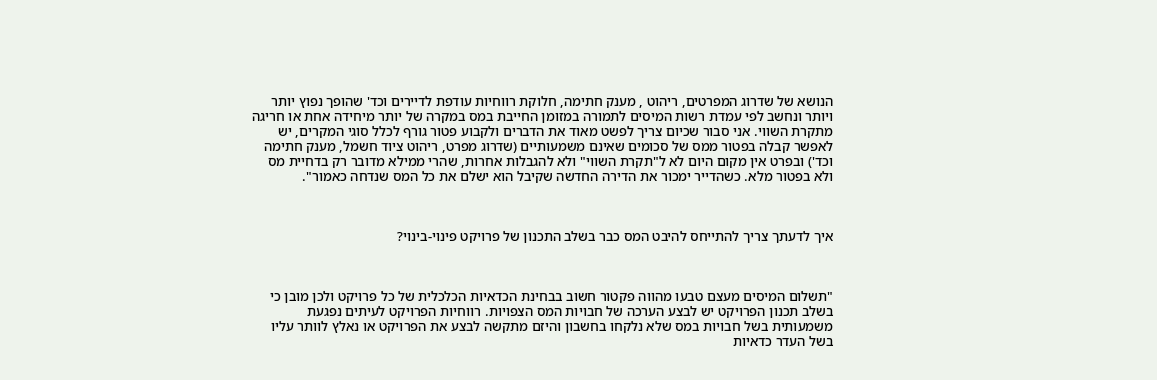הנושא של שדרוג המפרטים, ריהוט , מענק חתימה, חלוקת רווחיות עודפת לדיירים וכד' שהופך נפוץ יותר ויותר ונחשב לפי עמדת רשות המיסים לתמורה במזומן החייבת במס במקרה של יותר מיחידה אחת או חריגה מתקרת השווי. אני סבור שכיום צריך לפשט מאוד את הדברים ולקבוע פטור גורף לכלל סוגי המקרים, יש לאפשר קבלה בפטור ממס של סכומים שאינם משמעותיים (שדרוג מפרט, ריהוט ציוד חשמל, מענק חתימה וכד') ובפרט אין מקום היום לא ל"תקרת השווי" ולא להגבלות אחרות, שהרי ממילא מדובר רק בדחיית מס ולא בפטור מלא. כשהדייר ימכור את הדירה החדשה שקיבל הוא ישלם את כל המס שנדחה כאמור".



איך לדעתך צריך להתייחס להיבט המס כבר בשלב התכנון של פרויקט פינוי-בינוי?



"תשלום המיסים מעצם טבעו מהווה פקטור חשוב בבחינת הכדאיות הכלכלית של כל פרויקט ולכן מובן כי בשלב תכנון הפרויקט יש לבצע הערכה של חבויות המס הצפויות. רווחיות הפרויקט לעיתים נפגעת משמעותית בשל חבויות במס שלא נלקחו בחשבון והיזם מתקשה לבצע את הפרויקט או נאלץ לוותר עליו בשל העדר כדאיות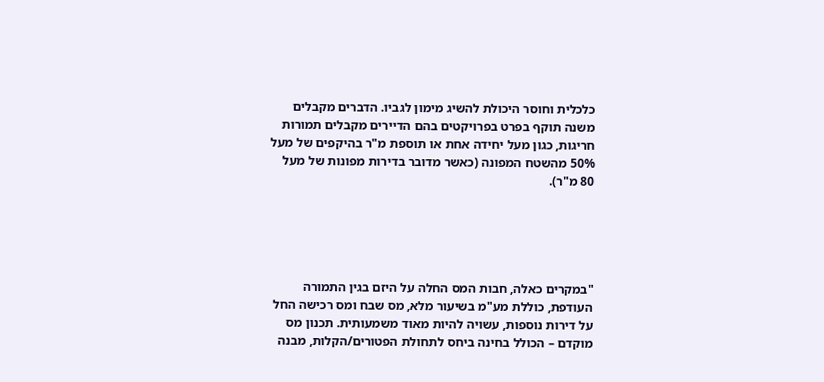כלכלית וחוסר היכולת להשיג מימון לגביו. הדברים מקבלים משנה תוקף בפרט בפרויקטים בהם הדיירים מקבלים תמורות חריגות, כגון מעל יחידה אחת או תוספת מ"ר בהיקפים של מעל 50% מהשטח המפונה (כאשר מדובר בדירות מפונות של מעל 80 מ"ר).





"במקרים כאלה, חבות המס החלה על היזם בגין התמורה העודפת, כוללת מע"מ בשיעור מלא, מס שבח ומס רכישה החל על דירות נוספות, עשויה להיות מאוד משמעותית. תכנון מס מוקדם – הכולל בחינה ביחס לתחולת הפטורים/הקלות, מבנה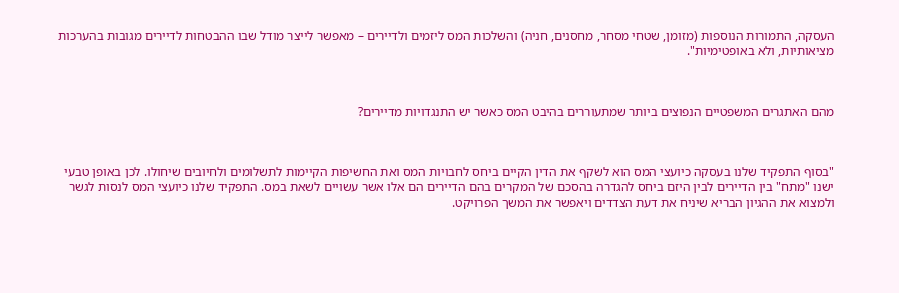העסקה, התמורות הנוספות (מזומן, שטחי מסחר, מחסנים, חניה) והשלכות המס ליזמים ולדיירים – מאפשר לייצר מודל שבו ההבטחות לדיירים מגובות בהערכות מציאותיות, ולא באופטימיות".



מהם האתגרים המשפטיים הנפוצים ביותר שמתעוררים בהיבט המס כאשר יש התנגדויות מדיירים?



"בסוף התפקיד שלנו בעסקה כיועצי המס הוא לשקף את הדין הקיים ביחס לחבויות המס ואת החשיפות הקיימות לתשלומים ולחיובים שיחולו. לכן באופן טבעי ישנו "מתח" בין הדיירים לבין היזם ביחס להגדרה בהסכם של המקרים בהם הדיירים הם אלו אשר עשויים לשאת במס. התפקיד שלנו כיועצי המס לנסות לגשר ולמצוא את ההגיון הבריא שיניח את דעת הצדדים ויאפשר את המשך הפרויקט.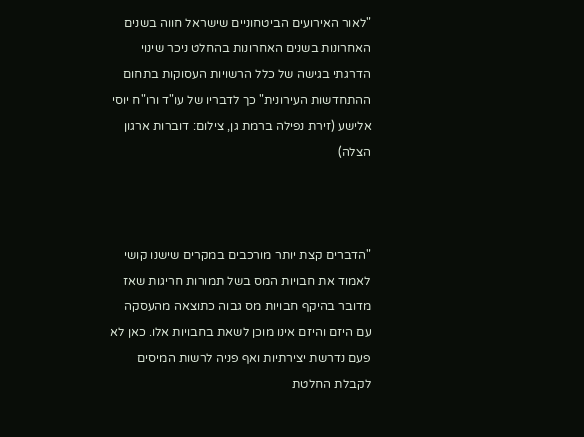"לאור האירועים הביטחוניים שישראל חווה בשנים האחרונות בשנים האחרונות בהחלט ניכר שינוי הדרגתי בגישה של כלל הרשויות העסוקות בתחום ההתחדשות העירונית" כך לדבריו של עו"ד ורו"ח יוסי אלישע (זירת נפילה ברמת גן, צילום: דוברות ארגון הצלה)



"הדברים קצת יותר מורכבים במקרים שישנו קושי לאמוד את חבויות המס בשל תמורות חריגות שאז מדובר בהיקף חבויות מס גבוה כתוצאה מהעסקה עם היזם והיזם אינו מוכן לשאת בחבויות אלו. כאן לא פעם נדרשת יצירתיות ואף פניה לרשות המיסים לקבלת החלטת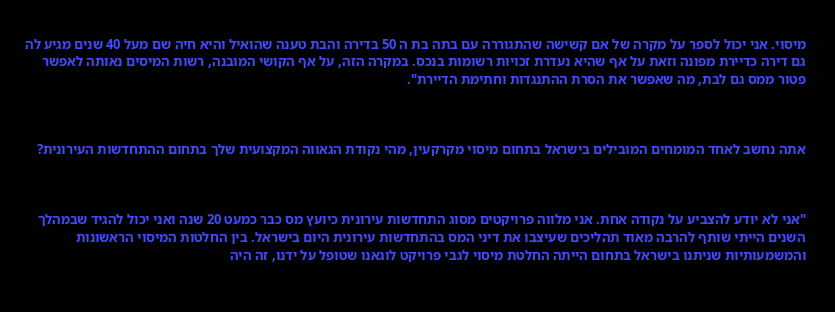מיסוי. אני יכול לספר על מקרה של אם קשישה שהתגוררה עם בתה בת ה 50 בדירה והבת טענה שהואיל והיא חיה שם מעל 40 שנים מגיע לה גם דירה כדיירת מפונה וזאת על אף שהיא נעדרת זכויות רשומות בנכס. במקרה הזה, על אף הקושי המובנה, רשות המיסים נאותה לאפשר פטור ממס גם לבת, מה שאפשר את הסרת ההתנגדות וחתימת הדיירת".



אתה נחשב לאחד המומחים המובילים בישראל בתחום מיסוי מקרקעין, מהי נקודת הגאווה המקצועית שלך בתחום ההתחדשות העירונית?



"אני לא יודע להצביע על נקודה אחת. אני מלווה פרויקטים מסוג התחדשות עירונית כיועץ מס כבר כמעט 20 שנה ואני יכול להגיד שבמהלך השנים הייתי שותף להרבה מאוד תהליכים שעיצבו את דיני המס בהתחדשות עירונית היום בישראל. בין החלטות המיסוי הראשונות והמשמעותיות שניתנו בישראל בתחום הייתה החלטת מיסוי לגבי פרויקט לוגאנו שטופל על ידנו, זה היה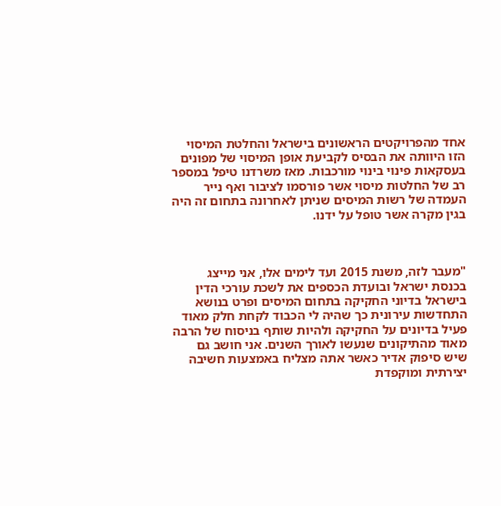אחד מהפרויקטים הראשונים בישראל והחלטת המיסוי הזו היוותה את הבסיס לקביעת אופן המיסוי של מפונים בעסקאות פינוי בינוי מורכבות. מאז משרדנו טיפל במספר רב של החלטות מיסוי אשר פורסמו לציבור ואף נייר העמדה של רשות המיסים שניתן לאחרונה בתחום זה היה בגין מקרה אשר טופל על ידנו.



"מעבר לזה, משנת 2015 ועד לימים אלו, אני מייצג בכנסת ישראל ובועדת הכספים את לשכת עורכי הדין בישראל בדיוני החקיקה בתחום המיסים ופרט בנושא התחדשות עירונית כך שהיה לי הכבוד לקחת חלק מאוד פעיל בדיונים על החקיקה ולהיות שותף בניסוח של הרבה מאוד מהתיקונים שנעשו לאורך השנים. אני חושב גם שיש סיפוק אדיר כאשר אתה מצליח באמצעות חשיבה יצירתית ומוקפדת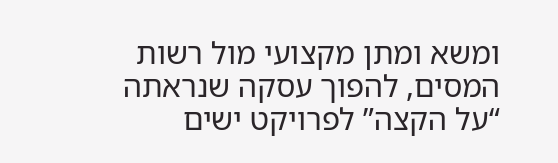ומשא ומתן מקצועי מול רשות המסים, להפוך עסקה שנראתה “על הקצה” לפרויקט ישים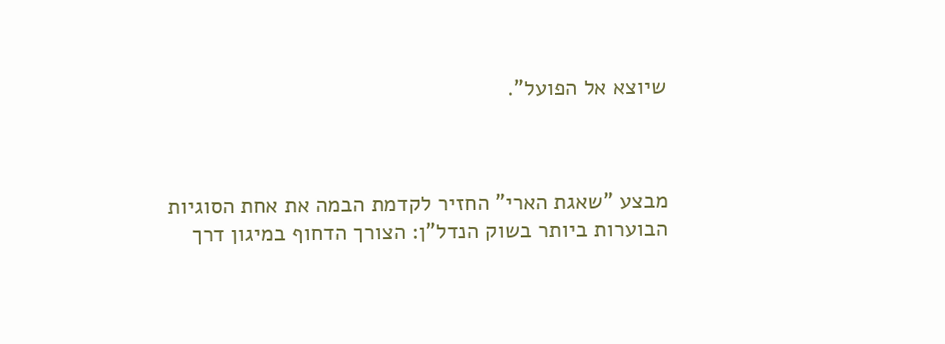שיוצא אל הפועל".



מבצע "שאגת הארי" החזיר לקדמת הבמה את אחת הסוגיות הבוערות ביותר בשוק הנדל"ן: הצורך הדחוף במיגון דרך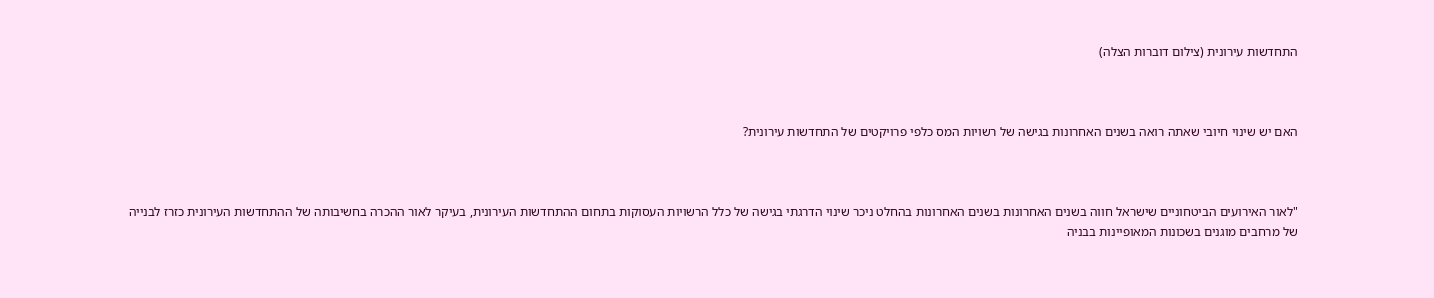התחדשות עירונית (צילום דוברות הצלה)



האם יש שינוי חיובי שאתה רואה בשנים האחרונות בגישה של רשויות המס כלפי פרויקטים של התחדשות עירונית?



"לאור האירועים הביטחוניים שישראל חווה בשנים האחרונות בשנים האחרונות בהחלט ניכר שינוי הדרגתי בגישה של כלל הרשויות העסוקות בתחום ההתחדשות העירונית, בעיקר לאור ההכרה בחשיבותה של ההתחדשות העירונית כזרז לבנייה של מרחבים מוגנים בשכונות המאופיינות בבניה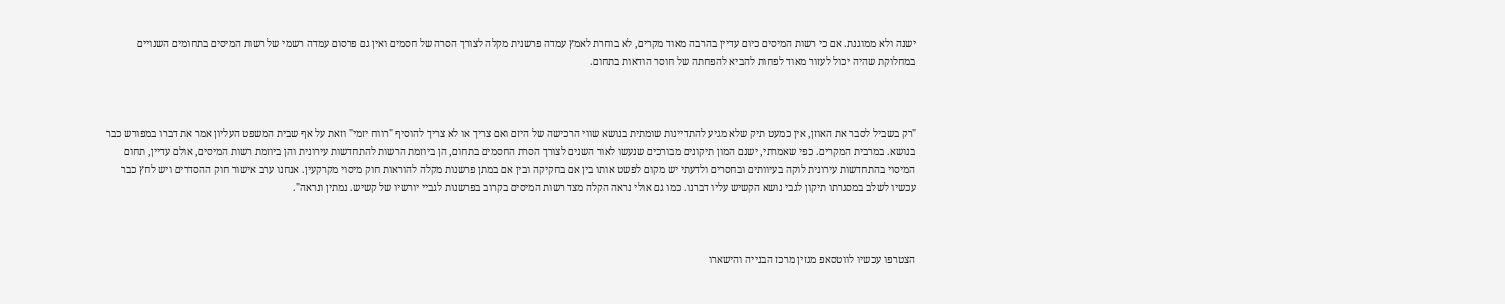ישנה ולא ממוגנת. אם כי רשות המיסים כיום עדיין בהרבה מאוד מקרים, לא בוחרת לאמץ עמדה פרשנית מקלה לצורך הסרה של חסמים ואין גם פרסום עמדה רשמי של רשות המיסים בתחומים השנויים במחלוקת שהיה יכול לעזור מאוד לפחות להביא להפחתה של חוסר הודאות בתחום.



"רק בשביל לסבר את האוזן, אין כמעט תיק שלא מגיע להתדיינות שומתית בנושא שווי הרכישה של היזם ואם צריך או לא צריך להוסיף "רווח יזמי" וזאת על אף שבית המשפט העליון אמר את דברו במפורש כבר בנושא. במרבית המקרים. כפי שאמרתי, ישנם המון תיקונים מבורכים שנעשו לאור השנים לצורך הסרת החסמים בתחום, הן ביוזמת הרשות להתחדשות עירונית והן ביוזמת רשות המיסים, אולם עדיין, תחום המיסוי בהתחדשות עירונית לוקה בעיוותים ובחסרים ולדעתי יש מקום לפשט אותו בין אם בחקיקה ובין אם במתן פרשנות מקלה להוראות חוק מיסוי מקרקעין. אנחנו ערב אישור חוק ההסדרים ויש לחץ כבר עכשיו לשלב במסגרתו תיקון לגבי נושא הקשיש עליו דברנו. כמו גם אולי נראה הקלה מצד רשות המיסים בקרוב בפרשנות לגביי יורשיו של קשיש. נמתין ונראה".



הצטרפו עכשיו לווטסאפ מגזין מרכז הבנייה והישארו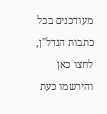מעודכנים בכל כתבות הנדל"ן, לחצו כאן והירשמו כעת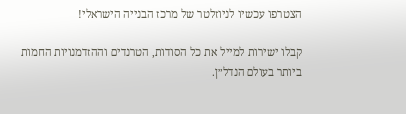הצטרפו עכשיו לניוזלטר של מרכז הבנייה הישראלי!

קבלו ישירות למייל את כל הסודות, הטרנדים וההזדמנויות החמות ביותר בעולם הנדל״ן.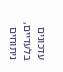עדכונים בלעדיים, ניתוחים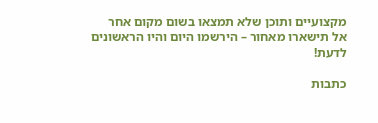מקצועיים ותוכן שלא תמצאו בשום מקום אחר
אל תישארו מאחור – הירשמו היום והיו הראשונים לדעת!

כתבות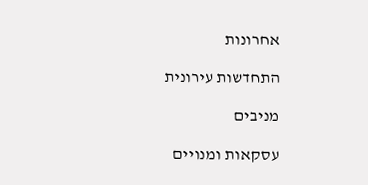אחרונות

התחדשות עירונית

מניבים

עסקאות ומנויים